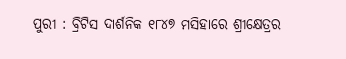ପୁରୀ : ବ୍ରିଟିସ ଦାର୍ଶନିକ ୧୮୪୭ ମସିହାରେ ଶ୍ରୀକ୍ଷେତ୍ରର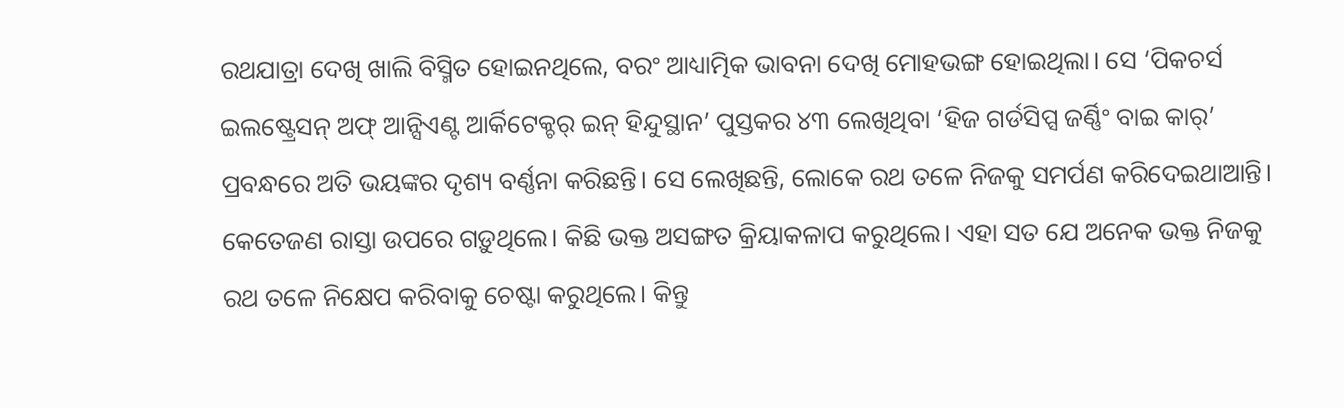ରଥଯାତ୍ରା ଦେଖି ଖାଲି ବିସ୍ମିତ ହୋଇନଥିଲେ, ବରଂ ଆଧ୍ୟାତ୍ମିକ ଭାବନା ଦେଖି ମୋହଭଙ୍ଗ ହୋଇଥିଲା। ସେ ‘ପିକଚର୍ସ ଇଲଷ୍ଟ୍ରେସନ୍ ଅଫ୍ ଆନ୍ସିଏଣ୍ଟ ଆର୍କିଟେକ୍ଚର୍ ଇନ୍ ହିନ୍ଦୁସ୍ଥାନ’ ପୁସ୍ତକର ୪୩ ଲେଖିଥିବା ‘ହିଜ ଗର୍ଡସିପ୍ସ ଜର୍ଣ୍ଣିଂ ବାଇ କାର୍’ ପ୍ରବନ୍ଧରେ ଅତି ଭୟଙ୍କର ଦୃଶ୍ୟ ବର୍ଣ୍ଣନା କରିଛନ୍ତି। ସେ ଲେଖିଛନ୍ତି, ଲୋକେ ରଥ ତଳେ ନିଜକୁ ସମର୍ପଣ କରିଦେଇଥାଆନ୍ତି। କେତେଜଣ ରାସ୍ତା ଉପରେ ଗଡ଼ୁଥିଲେ। କିଛି ଭକ୍ତ ଅସଙ୍ଗତ କ୍ରିୟାକଳାପ କରୁଥିଲେ। ଏହା ସତ ଯେ ଅନେକ ଭକ୍ତ ନିଜକୁ ରଥ ତଳେ ନିକ୍ଷେପ କରିବାକୁ ଚେଷ୍ଟା କରୁଥିଲେ। କିନ୍ତୁ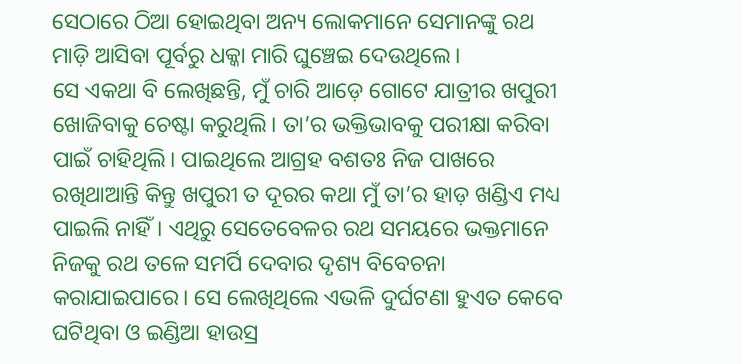ସେଠାରେ ଠିଆ ହୋଇଥିବା ଅନ୍ୟ ଲୋକମାନେ ସେମାନଙ୍କୁ ରଥ ମାଡ଼ି ଆସିବା ପୂର୍ବରୁ ଧକ୍କା ମାରି ଘୁଞ୍ଚେଇ ଦେଉଥିଲେ।
ସେ ଏକଥା ବି ଲେଖିଛନ୍ତି, ମୁଁ ଚାରି ଆଡ଼େ ଗୋଟେ ଯାତ୍ରୀର ଖପୁରୀ ଖୋଜିବାକୁ ଚେଷ୍ଟା କରୁଥିଲି। ତା’ର ଭକ୍ତିଭାବକୁ ପରୀକ୍ଷା କରିବା ପାଇଁ ଚାହିଥିଲି। ପାଇଥିଲେ ଆଗ୍ରହ ବଶତଃ ନିଜ ପାଖରେ ରଖିଥାଆନ୍ତି କିନ୍ତୁ ଖପୁରୀ ତ ଦୂରର କଥା ମୁଁ ତା’ର ହାଡ଼ ଖଣ୍ଡିଏ ମଧ୍ୟ ପାଇଲି ନାହିଁ। ଏଥିରୁ ସେତେବେଳର ରଥ ସମୟରେ ଭକ୍ତମାନେ ନିଜକୁ ରଥ ତଳେ ସମର୍ପି ଦେବାର ଦୃଶ୍ୟ ବିବେଚନା କରାଯାଇପାରେ। ସେ ଲେଖିଥିଲେ ଏଭଳି ଦୁର୍ଘଟଣା ହୁଏତ କେବେ ଘଟିଥିବା ଓ ଇଣ୍ଡିଆ ହାଉସ୍ର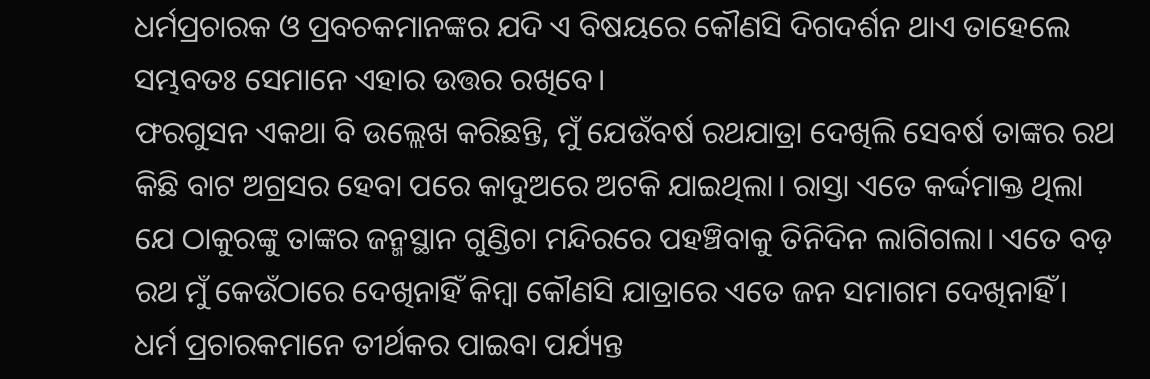ଧର୍ମପ୍ରଚାରକ ଓ ପ୍ରବଚକମାନଙ୍କର ଯଦି ଏ ବିଷୟରେ କୌଣସି ଦିଗଦର୍ଶନ ଥାଏ ତାହେଲେ ସମ୍ଭବତଃ ସେମାନେ ଏହାର ଉତ୍ତର ରଖିବେ।
ଫରଗୁସନ ଏକଥା ବି ଉଲ୍ଲେଖ କରିଛନ୍ତି, ମୁଁ ଯେଉଁବର୍ଷ ରଥଯାତ୍ରା ଦେଖିଲି ସେବର୍ଷ ତାଙ୍କର ରଥ କିଛି ବାଟ ଅଗ୍ରସର ହେବା ପରେ କାଦୁଅରେ ଅଟକି ଯାଇଥିଲା। ରାସ୍ତା ଏତେ କର୍ଦ୍ଦମାକ୍ତ ଥିଲା ଯେ ଠାକୁରଙ୍କୁ ତାଙ୍କର ଜନ୍ମସ୍ଥାନ ଗୁଣ୍ଡିଚା ମନ୍ଦିରରେ ପହଞ୍ଚିବାକୁ ତିନିଦିନ ଲାଗିଗଲା। ଏତେ ବଡ଼ ରଥ ମୁଁ କେଉଁଠାରେ ଦେଖିନାହିଁ କିମ୍ବା କୌଣସି ଯାତ୍ରାରେ ଏତେ ଜନ ସମାଗମ ଦେଖିନାହିଁ। ଧର୍ମ ପ୍ରଚାରକମାନେ ତୀର୍ଥକର ପାଇବା ପର୍ଯ୍ୟନ୍ତ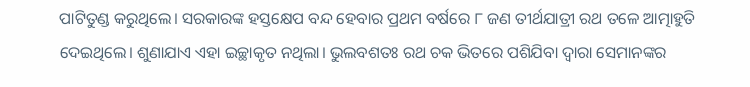ପାଟିତୁଣ୍ଡ କରୁଥିଲେ। ସରକାରଙ୍କ ହସ୍ତକ୍ଷେପ ବନ୍ଦ ହେବାର ପ୍ରଥମ ବର୍ଷରେ ୮ ଜଣ ତୀର୍ଥଯାତ୍ରୀ ରଥ ତଳେ ଆତ୍ମାହୁତି ଦେଇଥିଲେ। ଶୁଣାଯାଏ ଏହା ଇଚ୍ଛାକୃତ ନଥିଲା। ଭୁଲବଶତଃ ରଥ ଚକ ଭିତରେ ପଶିଯିବା ଦ୍ବାରା ସେମାନଙ୍କର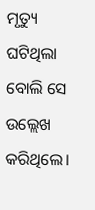ମୃତ୍ୟୁ ଘଟିଥିଲା ବୋଲି ସେ ଉଲ୍ଲେଖ କରିଥିଲେ।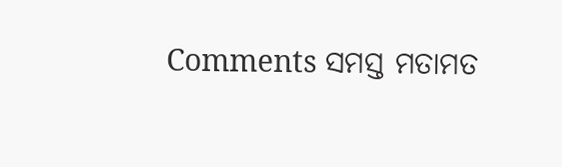Comments ସମସ୍ତ ମତାମତ